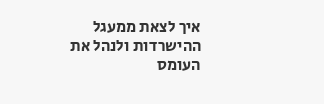איך לצאת ממעגל ההישרדות ולנהל את העומס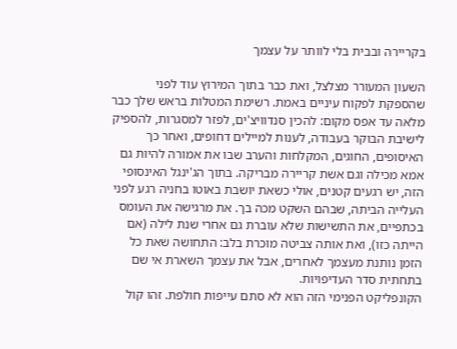בקריירה ובבית בלי לוותר על עצמך

השעון המעורר מצלצל, ואת כבר בתוך המירוץ עוד לפני שהספקת לפקוח עיניים באמת. רשימת המטלות בראש שלך כבר מלאה עד אפס מקום: להכין סנדוויצ'ים, לפזר למסגרות, להספיק לישיבת הבוקר בעבודה, לענות למיילים דחופים, ואחר כך האיסופים, החוגים, המקלחות והערב שבו את אמורה להיות גם אמא מכילה וגם אשת קריירה מבריקה. בתוך הג'ינגל האינסופי הזה, יש רגעים קטנים, אולי כשאת יושבת באוטו בחניה רגע לפני העלייה הביתה, שבהם השקט מכה בך. את מרגישה את העומס בכתפיים, את התשישות שלא עוברת גם אחרי שנת לילה (אם הייתה כזו), ואת אותה צביטה מוכרת בלב: התחושה שאת כל הזמן נותנת מעצמך לאחרים, אבל את עצמך השארת אי שם בתחתית סדר העדיפויות.
הקונפליקט הפנימי הזה הוא לא סתם עייפות חולפת. זהו קול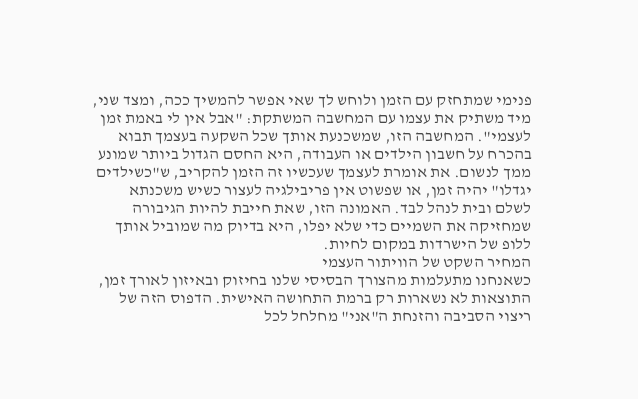פנימי שמתחזק עם הזמן ולוחש לך שאי אפשר להמשיך ככה, ומצד שני, מיד משתיק את עצמו עם המחשבה המשתקת: "אבל אין לי באמת זמן לעצמי". המחשבה הזו, שמשכנעת אותך שכל השקעה בעצמך תבוא בהכרח על חשבון הילדים או העבודה, היא החסם הגדול ביותר שמונע ממך לנשום. את אומרת לעצמך שעכשיו זה הזמן להקריב, ש"כשילדים יגדלו" יהיה זמן, או שפשוט אין פריבילגיה לעצור כשיש משכנתא לשלם ובית לנהל לבד. האמונה הזו, שאת חייבת להיות הגיבורה שמחזיקה את השמיים כדי שלא יפלו, היא בדיוק מה שמוביל אותך ללופ של הישרדות במקום לחיות.
המחיר השקט של הוויתור העצמי
כשאנחנו מתעלמות מהצורך הבסיסי שלנו בחיזוק ובאיזון לאורך זמן, התוצאות לא נשארות רק ברמת התחושה האישית. הדפוס הזה של ריצוי הסביבה והזנחת ה"אני" מחלחל לכל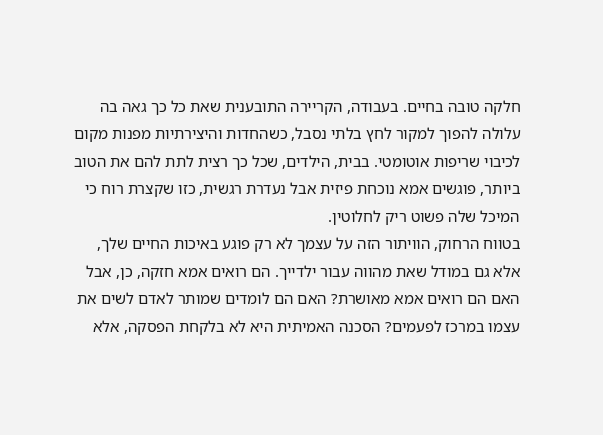חלקה טובה בחיים. בעבודה, הקריירה התובענית שאת כל כך גאה בה עלולה להפוך למקור לחץ בלתי נסבל, כשהחדות והיצירתיות מפנות מקום לכיבוי שריפות אוטומטי. בבית, הילדים, שכל כך רצית לתת להם את הטוב ביותר, פוגשים אמא נוכחת פיזית אבל נעדרת רגשית, כזו שקצרת רוח כי המיכל שלה פשוט ריק לחלוטין.
בטווח הרחוק, הוויתור הזה על עצמך לא רק פוגע באיכות החיים שלך, אלא גם במודל שאת מהווה עבור ילדייך. הם רואים אמא חזקה, כן, אבל האם הם רואים אמא מאושרת? האם הם לומדים שמותר לאדם לשים את עצמו במרכז לפעמים? הסכנה האמיתית היא לא בלקחת הפסקה, אלא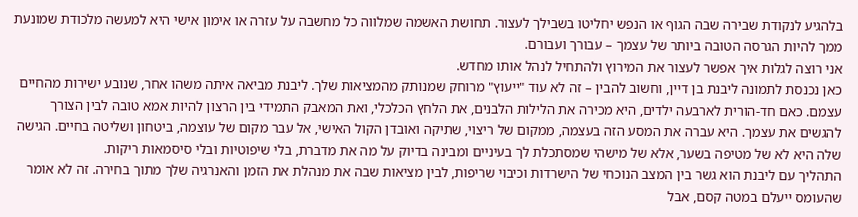בלהגיע לנקודת שבירה שבה הגוף או הנפש יחליטו בשבילך לעצור. תחושת האשמה שמלווה כל מחשבה על עזרה או אימון אישי היא למעשה מלכודת שמונעת ממך להיות הגרסה הטובה ביותר של עצמך – עבורך ועבורם.
אני רוצה לגלות איך אפשר לעצור את המירוץ ולהתחיל לנהל אותו מחדש.
כאן נכנסת לתמונה ליבנת בן דיין, וחשוב להבין – זה לא עוד "ייעוץ" מרוחק שמנותק מהמציאות שלך. ליבנת מביאה איתה משהו אחר, שנובע ישירות מהחיים עצמם. כאם חד-הורית לארבעה ילדים, היא מכירה את הלילות הלבנים, את הלחץ הכלכלי, ואת המאבק התמידי בין הרצון להיות אמא טובה לבין הצורך להגשים את עצמך. היא עברה את המסע הזה בעצמה, ממקום של ריצוי, שתיקה ואובדן הקול האישי, אל עבר מקום של עוצמה, ביטחון ושליטה בחיים. הגישה שלה היא לא של מטיפה בשער, אלא של מישהי שמסתכלת לך בעיניים ומבינה בדיוק על מה את מדברת, בלי שיפוטיות ובלי סיסמאות ריקות.
התהליך עם ליבנת הוא גשר בין המצב הנוכחי של הישרדות וכיבוי שריפות, לבין מציאות שבה את מנהלת את הזמן והאנרגיה שלך מתוך בחירה. זה לא אומר שהעומס ייעלם במטה קסם, אבל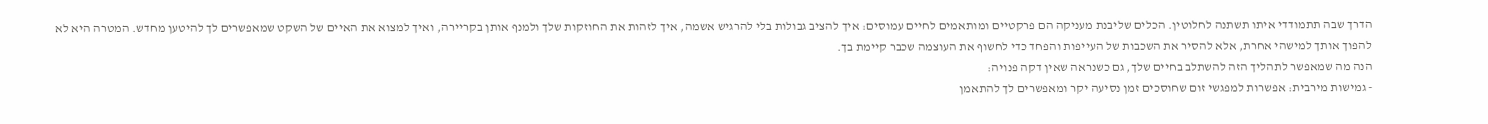הדרך שבה תתמודדי איתו תשתנה לחלוטין. הכלים שליבנת מעניקה הם פרקטיים ומותאמים לחיים עמוסים: איך להציב גבולות בלי להרגיש אשמה, איך לזהות את החוזקות שלך ולמנף אותן בקריירה, ואיך למצוא את האיים של השקט שמאפשרים לך להיטען מחדש. המטרה היא לא להפוך אותך למישהי אחרת, אלא להסיר את השכבות של העייפות והפחד כדי לחשוף את העוצמה שכבר קיימת בך.
הנה מה שמאפשר לתהליך הזה להשתלב בחיים שלך, גם כשנראה שאין דקה פנויה:
- גמישות מירבית: אפשרות למפגשי זום שחוסכים זמן נסיעה יקר ומאפשרים לך להתאמן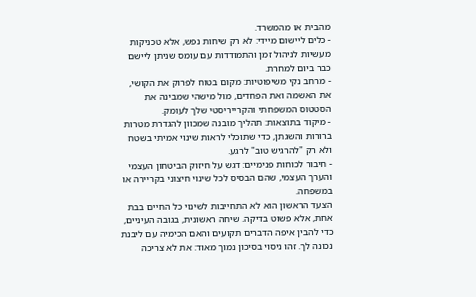מהבית או מהמשרד.
- כלים ליישום מיידי: לא רק שיחות נפש, אלא טכניקות מעשיות לניהול זמן והתמודדות עם עומס שניתן ליישם כבר ביום למחרת.
- מרחב נקי משיפוטיות: מקום בטוח לפרוק את הקושי, את האשמה ואת הפחדים, מול מישהי שמבינה את הסטטוס המשפחתי והקרייריסטי שלך לעומק.
- מיקוד בתוצאות: תהליך מובנה שמכוון להגדרת מטרות ברורות והשגתן, כדי שתוכלי לראות שינוי אמיתי בשטח ולא רק "להרגיש טוב" לרגע.
- חיבור לכוחות פנימיים: דגש על חיזוק הביטחון העצמי והערך העצמי, שהם הבסיס לכל שינוי חיצוני בקריירה או במשפחה.
הצעד הראשון הוא לא התחייבות לשינוי כל החיים בבת אחת, אלא פשוט בדיקה. שיחה ראשונית, בגובה העיניים, כדי להבין איפה הדברים תקועים והאם הכימיה עם ליבנת נכונה לך. זהו ניסוי בסיכון נמוך מאוד: את לא צריכה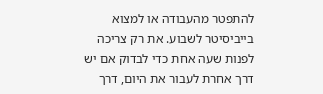להתפטר מהעבודה או למצוא בייביסיטר לשבוע. את רק צריכה לפנות שעה אחת כדי לבדוק אם יש דרך אחרת לעבור את היום, דרך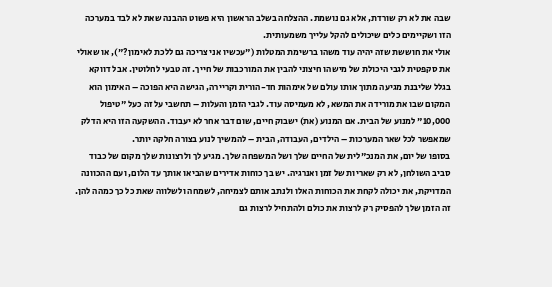שבה את לא רק שורדת, אלא גם נושמת. ההצלחה בשלב הראשון היא פשוט ההבנה שאת לא לבד במערכה הזו ושקיימים כלים שיכולים להקל עלייך משמעותית.
אולי את חוששת שזה יהיה עוד משהו ברשימת המטלות ("עכשיו אני צריכה גם ללכת לאימון?"), או שאולי את סקפטית לגבי היכולת של מישהו חיצוני להבין את המורכבות של חייך. זה טבעי לחלוטין. אבל דווקא בגלל שליבנת מגיעה מתוך אותו עולם של אימהות חד-הורית וקריירה, הגישה היא הפוכה – האימון הוא המקום שבו את מורידה את המשא, לא מעמיסה עוד. לגבי הזמן והעלות – תחשבי על זה כעל "טיפול 10,000" למנוע של הבית. אם המנוע (את) ישבוק חיים, שום דבר אחר לא יעבוד. ההשקעה הזו היא הדלק שמאפשר לכל שאר המערכות – הילדים, העבודה, הבית – להמשיך לנוע בצורה חלקה יותר.
בסופו של יום, את המנכ"לית של החיים שלך ושל המשפחה שלך. מגיע לך ולרצונות שלך מקום של כבוד סביב השולחן, לא רק שאריות של זמן ואנרגיה. יש בך כוחות אדירים שהביאו אותך עד הלום, ועם ההכוונה המדויקת, את יכולה לקחת את הכוחות האלו ולנתב אותם לצמיחה, לשמחה ולשלווה שאת כל כך כמהה להן. זה הזמן שלך להפסיק רק לרצות את כולם ולהתחיל לרצות גם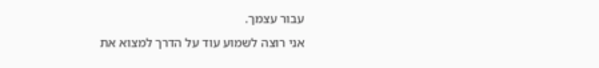עבור עצמך.
אני רוצה לשמוע עוד על הדרך למצוא את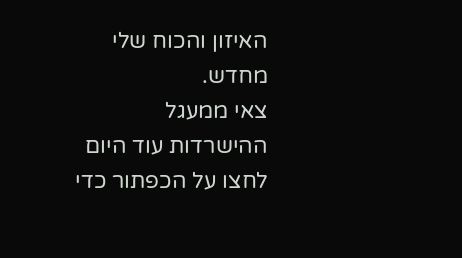האיזון והכוח שלי מחדש.
צאי ממעגל ההישרדות עוד היום
לחצו על הכפתור כדי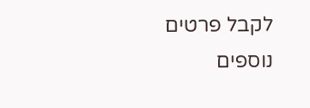לקבל פרטים נוספים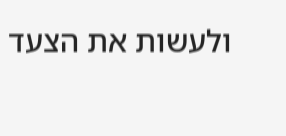ולעשות את הצעד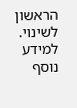הראשון לשינוי.
למידע נוסף